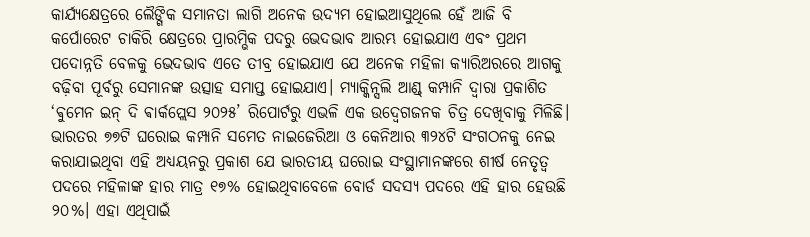କାର୍ଯ୍ୟକ୍ଷେତ୍ରରେ ଲୈଙ୍ଗିକ ସମାନତା ଲାଗି ଅନେକ ଉଦ୍ୟମ ହୋଇଆସୁଥିଲେ ହେଁ ଆଜି ବି କର୍ପୋରେଟ ଚାକିରି କ୍ଷେତ୍ରରେ ପ୍ରାରମ୍ଭିକ ପଦରୁ ଭେଦଭାବ ଆରମ୍ଭ ହୋଇଯାଏ ଏବଂ ପ୍ରଥମ ପଦୋନ୍ନତି ବେଳକୁ ଭେଦଭାବ ଏତେ ତୀବ୍ର ହୋଇଯାଏ ଯେ ଅନେକ ମହିଳା କ୍ୟାରିଅରରେ ଆଗକୁ ବଢ଼ିବା ପୂର୍ବରୁ ସେମାନଙ୍କ ଉତ୍ସାହ ସମାପ୍ତ ହୋଇଯାଏ। ମ୍ୟାକ୍କିନ୍ସଲି ଆଣ୍ଡ୍ କମ୍ପାନି ଦ୍ବାରା ପ୍ରକାଶିତ ‘ଵୁମେନ ଇନ୍ ଦି ଵାର୍କପ୍ଲେସ ୨୦୨୫’ ରିପୋର୍ଟରୁ ଏଭଳି ଏକ ଉଦ୍ବେଗଜନକ ଚିତ୍ର ଦେଖିବାକୁ ମିଳିଛି।
ଭାରତର ୭୭ଟି ଘରୋଇ କମ୍ପାନି ସମେତ ନାଇଜେରିଆ ଓ କେନିଆର ୩୨୪ଟି ସଂଗଠନକୁ ନେଇ କରାଯାଇଥିବା ଏହି ଅଧ୍ୟୟନରୁ ପ୍ରକାଶ ଯେ ଭାରତୀୟ ଘରୋଇ ସଂସ୍ଥାମାନଙ୍କରେ ଶୀର୍ଷ ନେତୃତ୍ବ ପଦରେ ମହିଳାଙ୍କ ହାର ମାତ୍ର ୧୭% ହୋଇଥିବାବେଳେ ବୋର୍ଡ ସଦସ୍ୟ ପଦରେ ଏହି ହାର ହେଉଛି ୨୦%। ଏହା ଏଥିପାଇଁ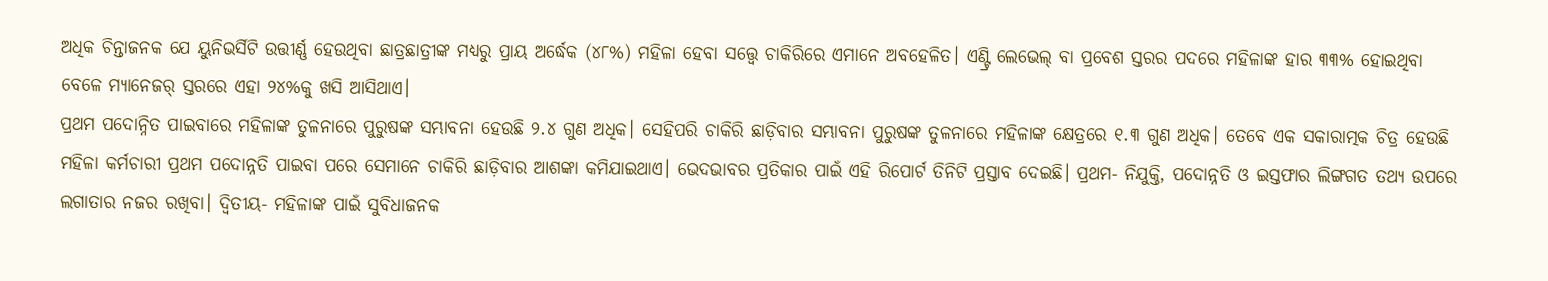ଅଧିକ ଚିନ୍ତାଜନକ ଯେ ୟୁନିଭର୍ସିଟି ଉତ୍ତୀର୍ଣ୍ଣ ହେଉଥିବା ଛାତ୍ରଛାତ୍ରୀଙ୍କ ମଧ୍ୟରୁ ପ୍ରାୟ ଅର୍ଦ୍ଧେକ (୪୮%) ମହିଳା ହେବା ସତ୍ତ୍ବେ ଚାକିରିରେ ଏମାନେ ଅବହେଳିତ। ଏଣ୍ଟ୍ରି ଲେଭେଲ୍ ବା ପ୍ରବେଶ ସ୍ତରର ପଦରେ ମହିଳାଙ୍କ ହାର ୩୩% ହୋଇଥିବା ବେଳେ ମ୍ୟାନେଜର୍ ସ୍ତରରେ ଏହା ୨୪%କୁ ଖସି ଆସିଥାଏ।
ପ୍ରଥମ ପଦୋନ୍ନିତ ପାଇବାରେ ମହିଳାଙ୍କ ତୁଳନାରେ ପୁରୁଷଙ୍କ ସମ୍ଭାବନା ହେଉଛି ୨.୪ ଗୁଣ ଅଧିକ। ସେହିପରି ଚାକିରି ଛାଡ଼ିବାର ସମ୍ଭାବନା ପୁରୁଷଙ୍କ ତୁଳନାରେ ମହିଳାଙ୍କ କ୍ଷେତ୍ରରେ ୧.୩ ଗୁଣ ଅଧିକ। ତେବେ ଏକ ସକାରାତ୍ମକ ଚିତ୍ର ହେଉଛି ମହିଳା କର୍ମଚାରୀ ପ୍ରଥମ ପଦୋନ୍ନତି ପାଇବା ପରେ ସେମାନେ ଚାକିରି ଛାଡ଼ିବାର ଆଶଙ୍କା କମିଯାଇଥାଏ। ଭେଦଭାବର ପ୍ରତିକାର ପାଇଁ ଏହି ରିପୋର୍ଟ ତିନିଟି ପ୍ରସ୍ତାବ ଦେଇଛି। ପ୍ରଥମ- ନିଯୁକ୍ତି, ପଦୋନ୍ନତି ଓ ଇସ୍ତଫାର ଲିଙ୍ଗଗତ ତଥ୍ୟ ଉପରେ ଲଗାତାର ନଜର ରଖିବା। ଦ୍ବିତୀୟ- ମହିଳାଙ୍କ ପାଇଁ ସୁବିଧାଜନକ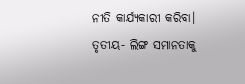ନୀତି କାର୍ଯ୍ୟକାରୀ କରିବା। ତୃତୀୟ- ଲିଙ୍ଗ ସମାନତାକୁ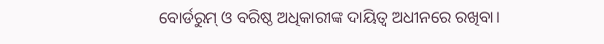ବୋର୍ଡରୁମ୍ ଓ ବରିଷ୍ଠ ଅଧିକାରୀଙ୍କ ଦାୟିତ୍ବ ଅଧୀନରେ ରଖିବା।